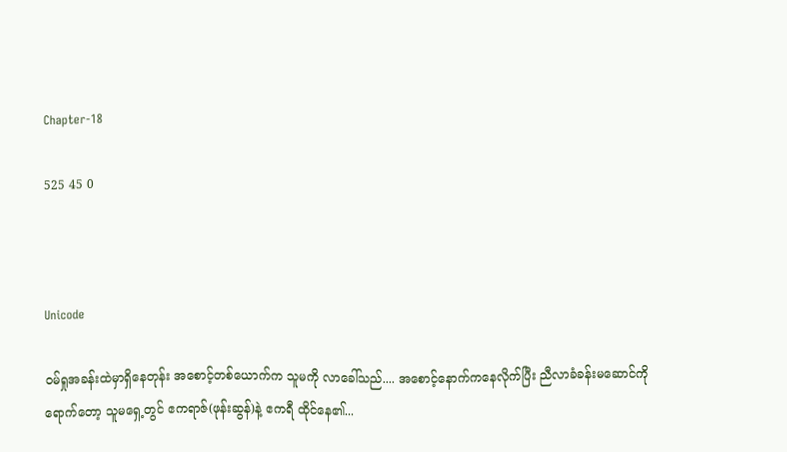Chapter-18

525 45 0



Unicode

ဝမ်ရှုအခန်းထဲမှာရှိနေတုန်း အစောင့်တစ်ယောက်က သူမကို လာခေါ်သည်.... အစောင့်နောက်ကနေလိုက်ပြီး ညီလာခံခန်းမဆောင်ကိုရောက်တော့ သူမရှေ့တွင် ဧကရာဇ်(ဖုန်းဆွန်)နဲ့ ဧကရီ ထိုင်နေ၏...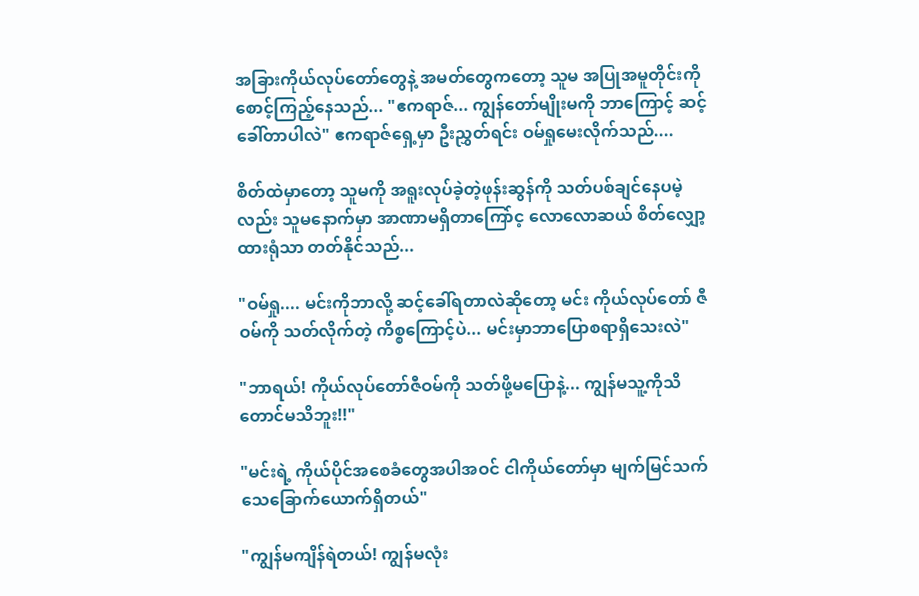အခြားကိုယ်လုပ်တော်တွေနဲ့ အမတ်တွေကတော့ သူမ အပြုအမူတိုင်းကို စောင့်ကြည့်နေသည်... "ဧကရာဇ်... ကျွန်တော်မျိုးမကို ဘာကြောင့် ဆင့်ခေါ်တာပါလဲ" ဧကရာဇ်ရှေ့မှာ ဦးညွှတ်ရင်း ဝမ်ရှုမေးလိုက်သည်....

စိတ်ထဲမှာတော့ သူမကို အရူးလုပ်ခဲ့တဲ့ဖုန်းဆွန်ကို သတ်ပစ်ချင်နေပမဲ့လည်း သူမနောက်မှာ အာဏာမရှိတာကြော်င့ လောလောဆယ် စိတ်လျှော့ထားရုံသာ တတ်နိုင်သည်...

"ဝမ်ရှု.... မင်းကိုဘာလို့ ဆင့်ခေါ်ရတာလဲဆိုတော့ မင်း ကိုယ်လုပ်တော် ဇီဝမ်ကို သတ်လိုက်တဲ့ ကိစ္စကြောင့်ပဲ... မင်းမှာဘာပြောစရာရှိသေးလဲ"

"ဘာရယ်! ကိုယ်လုပ်တော်ဇီဝမ်ကို သတ်ဖို့မပြောနဲ့... ကျွန်မသူ့ကိုသိတောင်မသိဘူး!!"

"မင်းရဲ့ ကိုယ်ပိုင်အစေခံတွေအပါအဝင် ငါကိုယ်တော်မှာ မျက်မြင်သက်သေခြောက်ယောက်ရှိတယ်"

"ကျွန်မကျိန်ရဲတယ်! ကျွန်မလုံး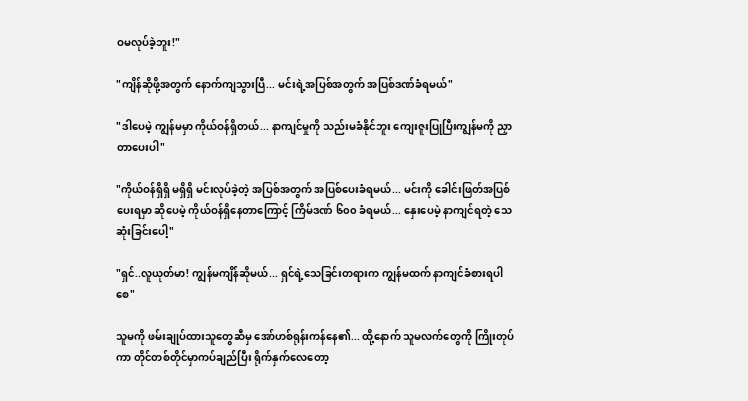ဝမလုပ်ခဲ့ဘူး!"

"ကျိန်ဆိုဖို့အတွက် နောက်ကျသွားပြီ... မင်းရဲ့အပြစ်အတွက် အပြစ်ဒဏ်ခံရမယ်"

"ဒါပေမဲ့ ကျွန်မမှာ ကိုယ်ဝန်ရှိတယ်... နာကျင်မှုကို သည်းမခံနိုင်ဘူး ကျေးဇူးပြုပြီးကျွန်မကို ညှာတာပေးပါ"

"ကိုယ်ဝန်ရှိရှိ မရှိရှိ မင်းလုပ်ခဲ့တဲ့ အပြစ်အတွက် အပြစ်ပေးခံရမယ်... မင်းကို ခေါင်းဖြတ်အပြစ်ပေးရမှာ ဆိုပေမဲ့ ကိုယ်ဝန်ရှိနေတာကြောင့် ကြိမ်ဒဏ် ၆၀၀ ခံရမယ်... နှေးပေမဲ့ နာကျင်ရတဲ့ သေဆုံးခြင်းပေါ့"

"ရှင်..လူယုတ်မာ! ကျွန်မကျိန်ဆိုမယ်... ရှင်ရဲ့သေခြင်းတရားက ကျွန်မထက် နာကျင်ခံစားရပါစေ"

သူမကို ဖမ်းချုပ်ထားသူတွေဆီမှ အော်ဟစ်ရုန်းကန်နေ၏... ထို့နောက် သူမလက်တွေကို ကြိုးတုပ်ကာ တိုင်တစ်တိုင်မှာကပ်ချည်ပြီး ရိုက်နှက်လေတော့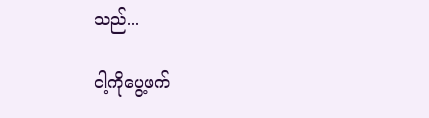သည်...

ငါ့ကိုပွေ့ဖက်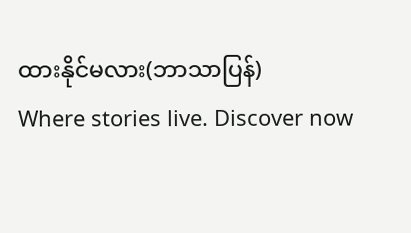ထားနိုင်မလား(ဘာသာပြန်)                          Where stories live. Discover now